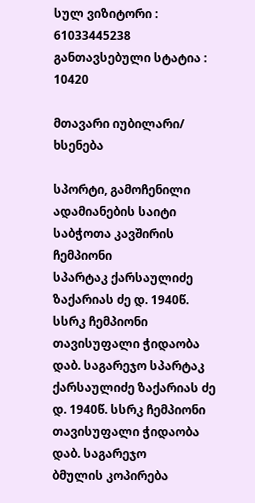სულ ვიზიტორი : 61033445238
განთავსებული სტატია : 10420

მთავარი იუბილარი/ ხსენება

სპორტი, გამოჩენილი ადამიანების საიტი
საბჭოთა კავშირის ჩემპიონი
სპარტაკ ქარსაულიძე ზაქარიას ძე დ. 1940წ. სსრკ ჩემპიონი თავისუფალი ჭიდაობა დაბ. საგარეჯო სპარტაკ ქარსაულიძე ზაქარიას ძე დ. 1940წ. სსრკ ჩემპიონი თავისუფალი ჭიდაობა დაბ. საგარეჯო
ბმულის კოპირება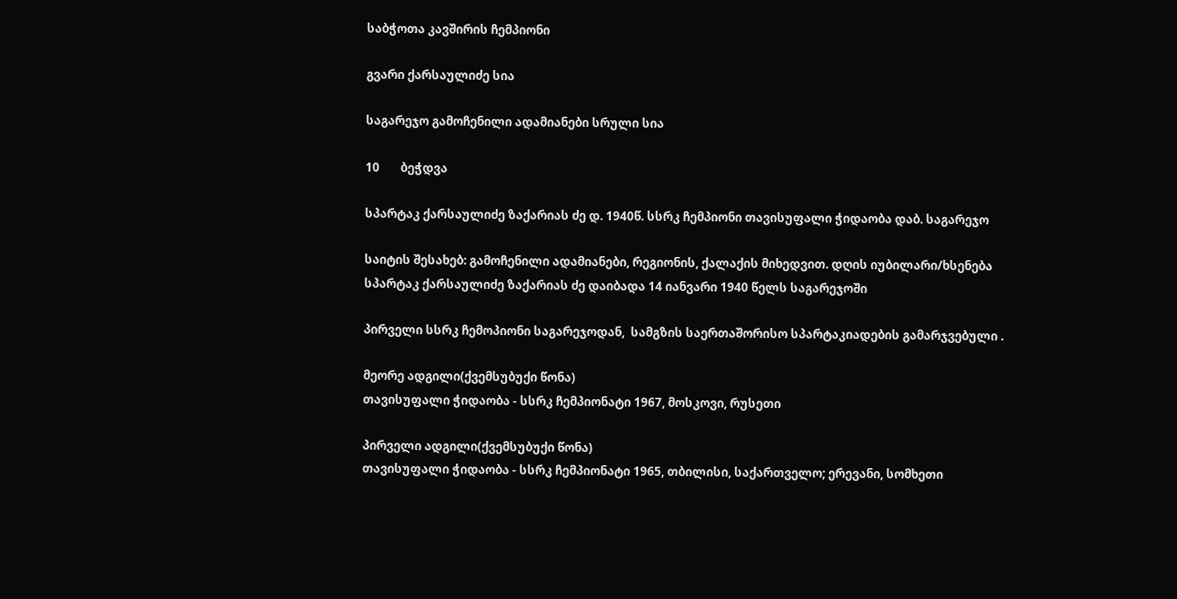საბჭოთა კავშირის ჩემპიონი

გვარი ქარსაულიძე სია

საგარეჯო გამოჩენილი ადამიანები სრული სია

10       ბეჭდვა

სპარტაკ ქარსაულიძე ზაქარიას ძე დ. 1940წ. სსრკ ჩემპიონი თავისუფალი ჭიდაობა დაბ. საგარეჯო

საიტის შესახებ: გამოჩენილი ადამიანები, რეგიონის, ქალაქის მიხედვით. დღის იუბილარი/ხსენება
სპარტაკ ქარსაულიძე ზაქარიას ძე დაიბადა 14 იანვარი 1940 წელს საგარეჯოში

პირველი სსრკ ჩემოპიონი საგარეჯოდან,  სამგზის საერთაშორისო სპარტაკიადების გამარჯვებული .

მეორე ადგილი(ქვემსუბუქი წონა)
თავისუფალი ჭიდაობა - სსრკ ჩემპიონატი 1967, მოსკოვი, რუსეთი

პირველი ადგილი(ქვემსუბუქი წონა)
თავისუფალი ჭიდაობა - სსრკ ჩემპიონატი 1965, თბილისი, საქართველო; ერევანი, სომხეთი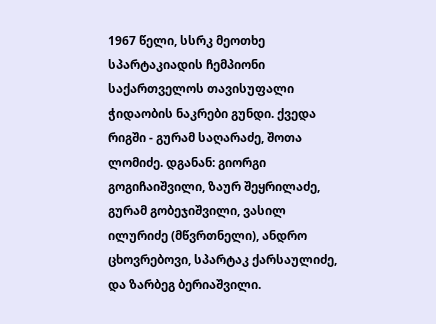1967 წელი, სსრკ მეოთხე სპარტაკიადის ჩემპიონი საქართველოს თავისუფალი ჭიდაობის ნაკრები გუნდი. ქვედა რიგში - გურამ საღარაძე, შოთა ლომიძე. დგანან: გიორგი გოგიჩაიშვილი, ზაურ შეყრილაძე, გურამ გობეჯიშვილი, ვასილ ილურიძე (მწვრთნელი), ანდრო ცხოვრებოვი, სპარტაკ ქარსაულიძე, და ზარბეგ ბერიაშვილი.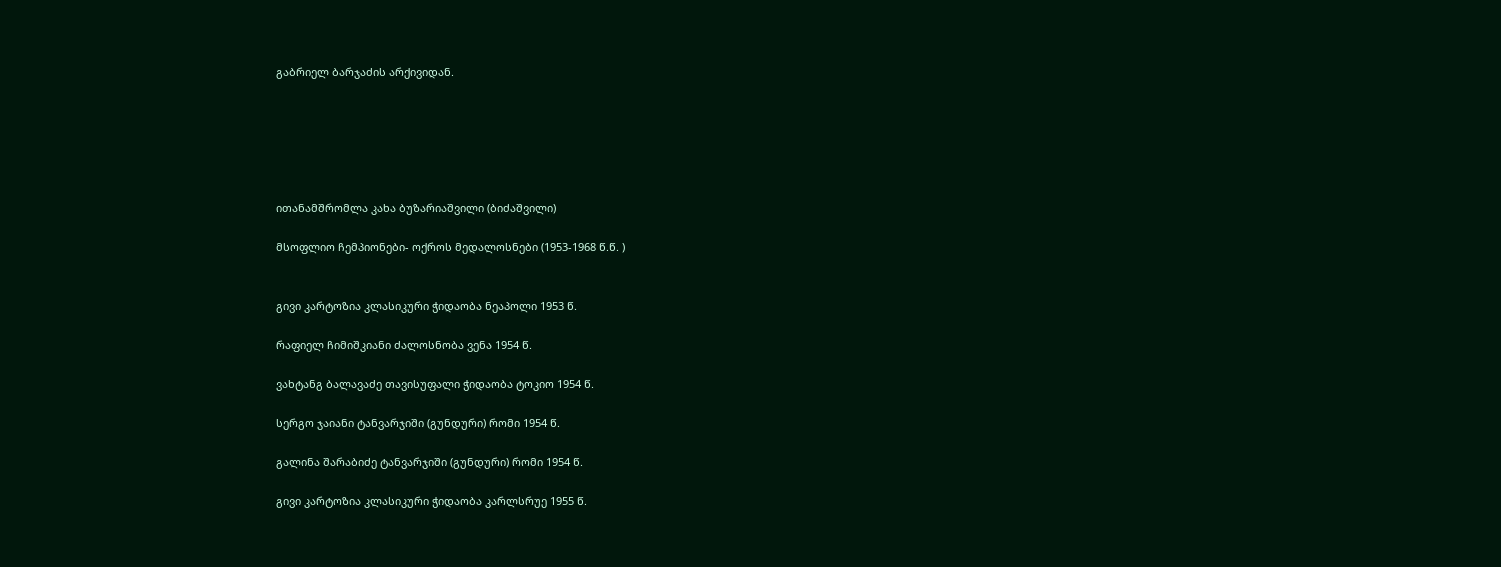გაბრიელ ბარჯაძის არქივიდან.






ითანამშრომლა კახა ბუზარიაშვილი (ბიძაშვილი)

მსოფლიო ჩემპიონები- ოქროს მედალოსნები (1953-1968 წ.წ. )


გივი კარტოზია კლასიკური ჭიდაობა ნეაპოლი 1953 წ.

რაფიელ ჩიმიშკიანი ძალოსნობა ვენა 1954 წ.

ვახტანგ ბალავაძე თავისუფალი ჭიდაობა ტოკიო 1954 წ.

სერგო ჯაიანი ტანვარჯიში (გუნდური) რომი 1954 წ.

გალინა შარაბიძე ტანვარჯიში (გუნდური) რომი 1954 წ.

გივი კარტოზია კლასიკური ჭიდაობა კარლსრუე 1955 წ.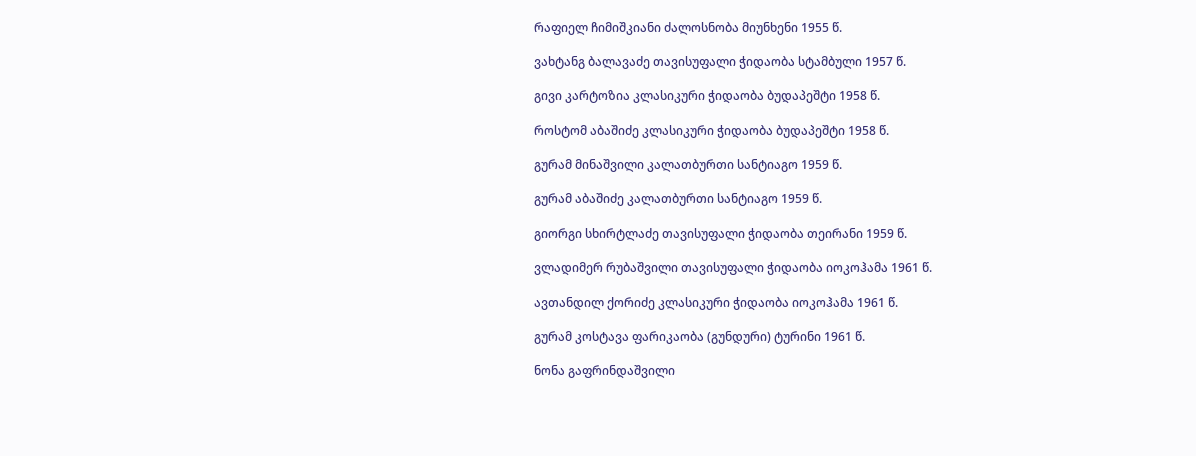რაფიელ ჩიმიშკიანი ძალოსნობა მიუნხენი 1955 წ.

ვახტანგ ბალავაძე თავისუფალი ჭიდაობა სტამბული 1957 წ.

გივი კარტოზია კლასიკური ჭიდაობა ბუდაპეშტი 1958 წ.

როსტომ აბაშიძე კლასიკური ჭიდაობა ბუდაპეშტი 1958 წ.

გურამ მინაშვილი კალათბურთი სანტიაგო 1959 წ.

გურამ აბაშიძე კალათბურთი სანტიაგო 1959 წ.

გიორგი სხირტლაძე თავისუფალი ჭიდაობა თეირანი 1959 წ.

ვლადიმერ რუბაშვილი თავისუფალი ჭიდაობა იოკოჰამა 1961 წ.

ავთანდილ ქორიძე კლასიკური ჭიდაობა იოკოჰამა 1961 წ.

გურამ კოსტავა ფარიკაობა (გუნდური) ტურინი 1961 წ.

ნონა გაფრინდაშვილი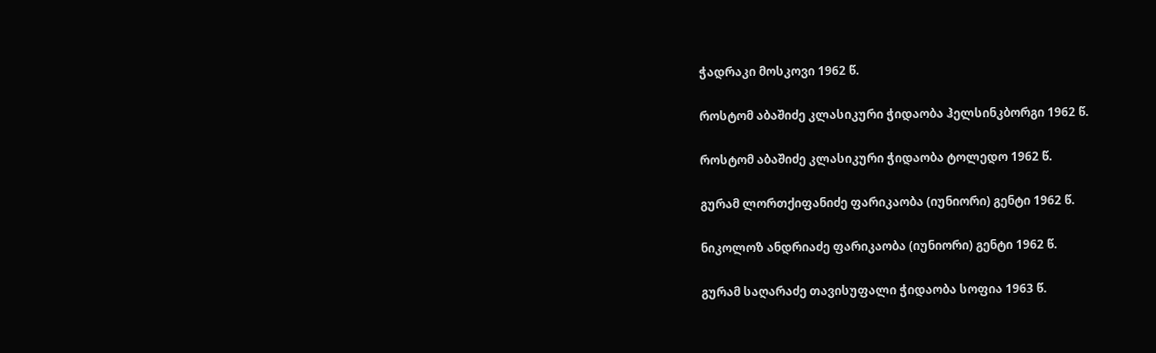ჭადრაკი მოსკოვი 1962 წ.

როსტომ აბაშიძე კლასიკური ჭიდაობა ჰელსინკბორგი 1962 წ.

როსტომ აბაშიძე კლასიკური ჭიდაობა ტოლედო 1962 წ.

გურამ ლორთქიფანიძე ფარიკაობა (იუნიორი) გენტი 1962 წ.

ნიკოლოზ ანდრიაძე ფარიკაობა (იუნიორი) გენტი 1962 წ.

გურამ საღარაძე თავისუფალი ჭიდაობა სოფია 1963 წ.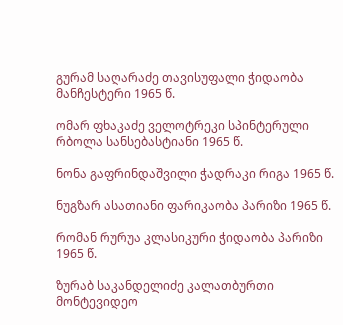გურამ საღარაძე თავისუფალი ჭიდაობა მანჩესტერი 1965 წ.

ომარ ფხაკაძე ველოტრეკი სპინტერული რბოლა სანსებასტიანი 1965 წ.

ნონა გაფრინდაშვილი ჭადრაკი რიგა 1965 წ.

ნუგზარ ასათიანი ფარიკაობა პარიზი 1965 წ.

რომან რურუა კლასიკური ჭიდაობა პარიზი 1965 წ.

ზურაბ საკანდელიძე კალათბურთი მონტევიდეო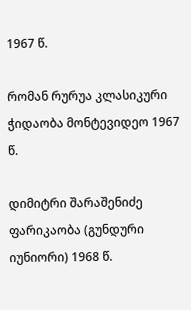1967 წ.

რომან რურუა კლასიკური ჭიდაობა მონტევიდეო 1967 წ.

დიმიტრი შარაშენიძე ფარიკაობა (გუნდური იუნიორი) 1968 წ.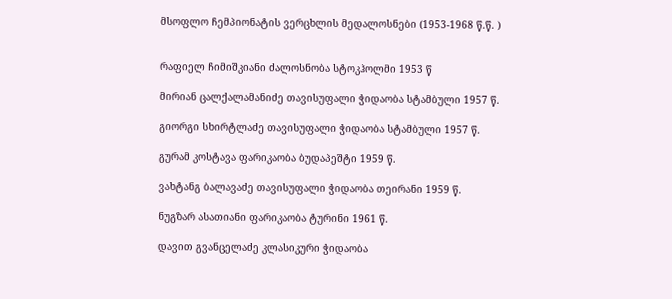მსოფლო ჩემპიონატის ვერცხლის მედალოსნები (1953-1968 წ.წ. )


რაფიელ ჩიმიშკიანი ძალოსნობა სტოკჰოლმი 1953 წ

მირიან ცალქალამანიძე თავისუფალი ჭიდაობა სტამბული 1957 წ.

გიორგი სხირტლაძე თავისუფალი ჭიდაობა სტამბული 1957 წ.

გურამ კოსტავა ფარიკაობა ბუდაპეშტი 1959 წ.

ვახტანგ ბალავაძე თავისუფალი ჭიდაობა თეირანი 1959 წ.

ნუგზარ ასათიანი ფარიკაობა ტურინი 1961 წ.

დავით გვანცელაძე კლასიკური ჭიდაობა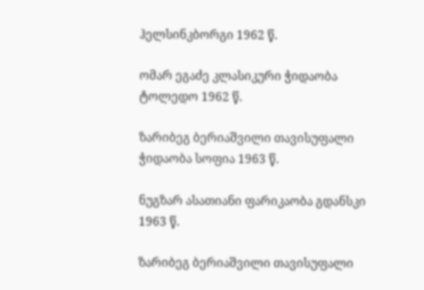ჰელსინკბორგი 1962 წ.

ომარ ეგაძე კლასიკური ჭიდაობა ტოლედო 1962 წ.

ზარიბეგ ბერიაშვილი თავისუფალი ჭიდაობა სოფია 1963 წ.

ნუგზარ ასათიანი ფარიკაობა გდანსკი 1963 წ.

ზარიბეგ ბერიაშვილი თავისუფალი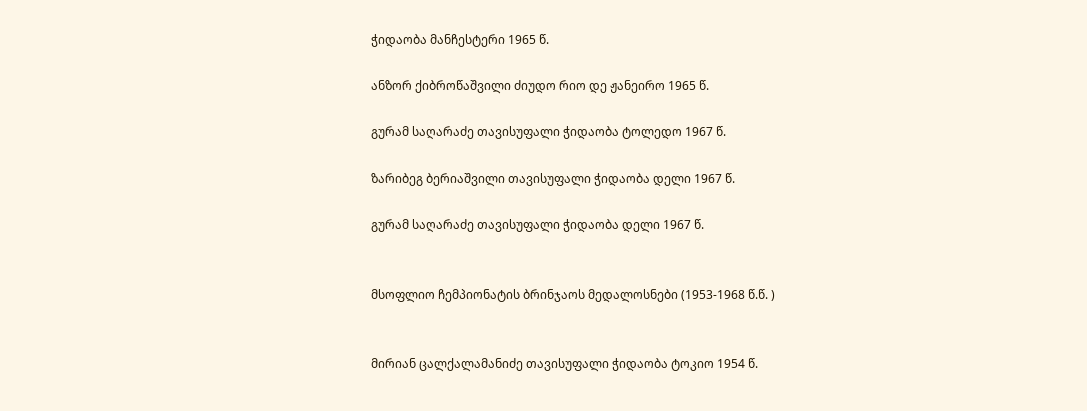ჭიდაობა მანჩესტერი 1965 წ.

ანზორ ქიბროწაშვილი ძიუდო რიო დე ჟანეირო 1965 წ.

გურამ საღარაძე თავისუფალი ჭიდაობა ტოლედო 1967 წ.

ზარიბეგ ბერიაშვილი თავისუფალი ჭიდაობა დელი 1967 წ.

გურამ საღარაძე თავისუფალი ჭიდაობა დელი 1967 წ.


მსოფლიო ჩემპიონატის ბრინჯაოს მედალოსნები (1953-1968 წ.წ. )


მირიან ცალქალამანიძე თავისუფალი ჭიდაობა ტოკიო 1954 წ.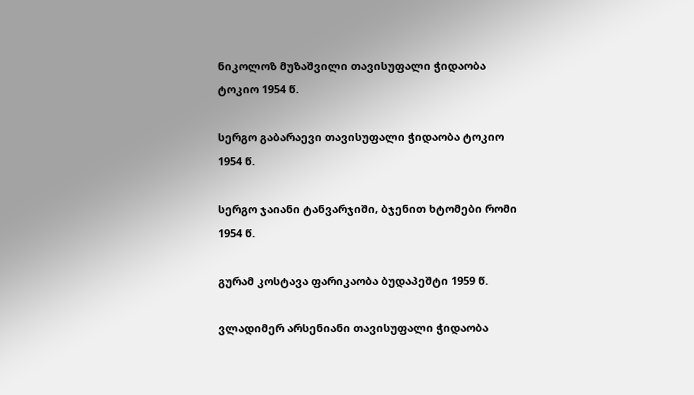ნიკოლოზ მუზაშვილი თავისუფალი ჭიდაობა ტოკიო 1954 წ.

სერგო გაბარაევი თავისუფალი ჭიდაობა ტოკიო 1954 წ.

სერგო ჯაიანი ტანვარჯიში, ბჯენით ხტომები რომი 1954 წ.

გურამ კოსტავა ფარიკაობა ბუდაპეშტი 1959 წ.

ვლადიმერ არსენიანი თავისუფალი ჭიდაობა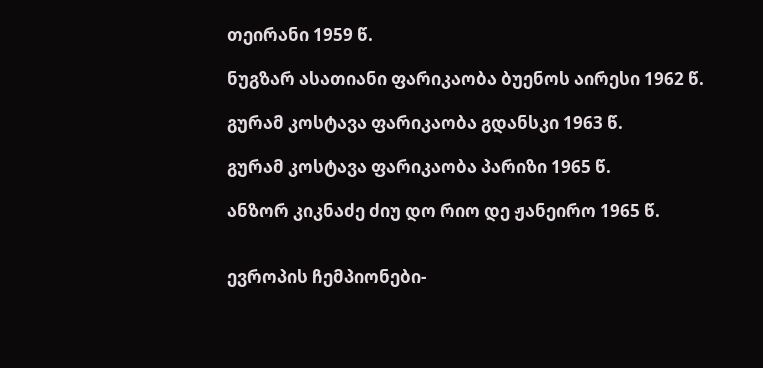თეირანი 1959 წ.

ნუგზარ ასათიანი ფარიკაობა ბუენოს აირესი 1962 წ.

გურამ კოსტავა ფარიკაობა გდანსკი 1963 წ.

გურამ კოსტავა ფარიკაობა პარიზი 1965 წ.

ანზორ კიკნაძე ძიუ დო რიო დე ჟანეირო 1965 წ.


ევროპის ჩემპიონები-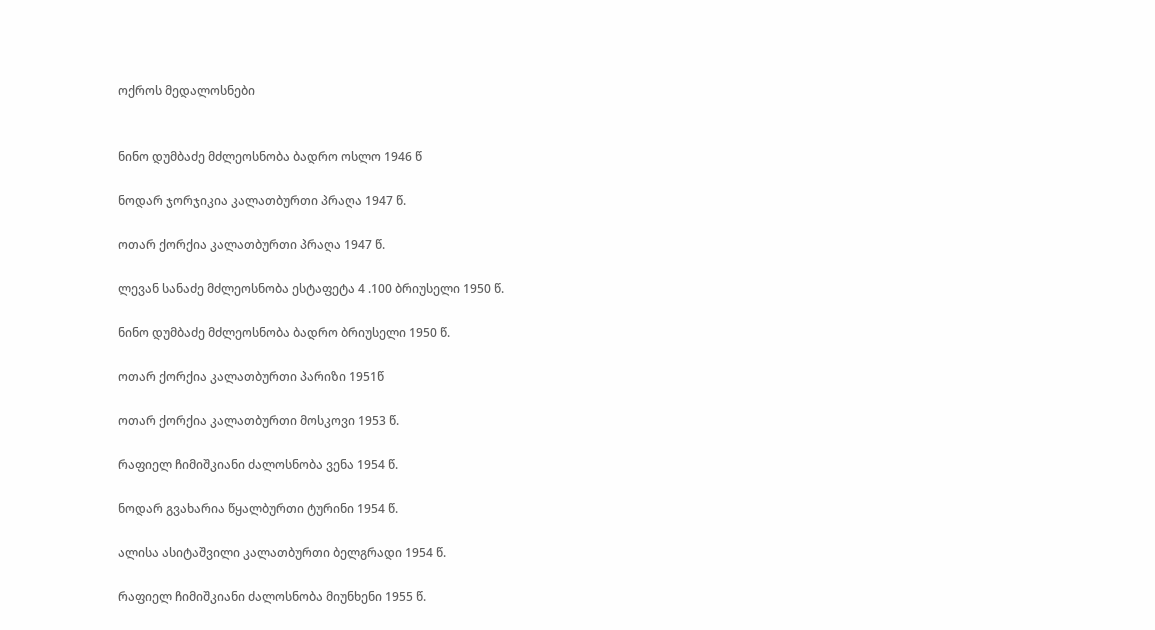ოქროს მედალოსნები


ნინო დუმბაძე მძლეოსნობა ბადრო ოსლო 1946 წ

ნოდარ ჯორჯიკია კალათბურთი პრაღა 1947 წ.

ოთარ ქორქია კალათბურთი პრაღა 1947 წ.

ლევან სანაძე მძლეოსნობა ესტაფეტა 4 .100 ბრიუსელი 1950 წ.

ნინო დუმბაძე მძლეოსნობა ბადრო ბრიუსელი 1950 წ.

ოთარ ქორქია კალათბურთი პარიზი 1951წ

ოთარ ქორქია კალათბურთი მოსკოვი 1953 წ.

რაფიელ ჩიმიშკიანი ძალოსნობა ვენა 1954 წ.

ნოდარ გვახარია წყალბურთი ტურინი 1954 წ.

ალისა ასიტაშვილი კალათბურთი ბელგრადი 1954 წ.

რაფიელ ჩიმიშკიანი ძალოსნობა მიუნხენი 1955 წ.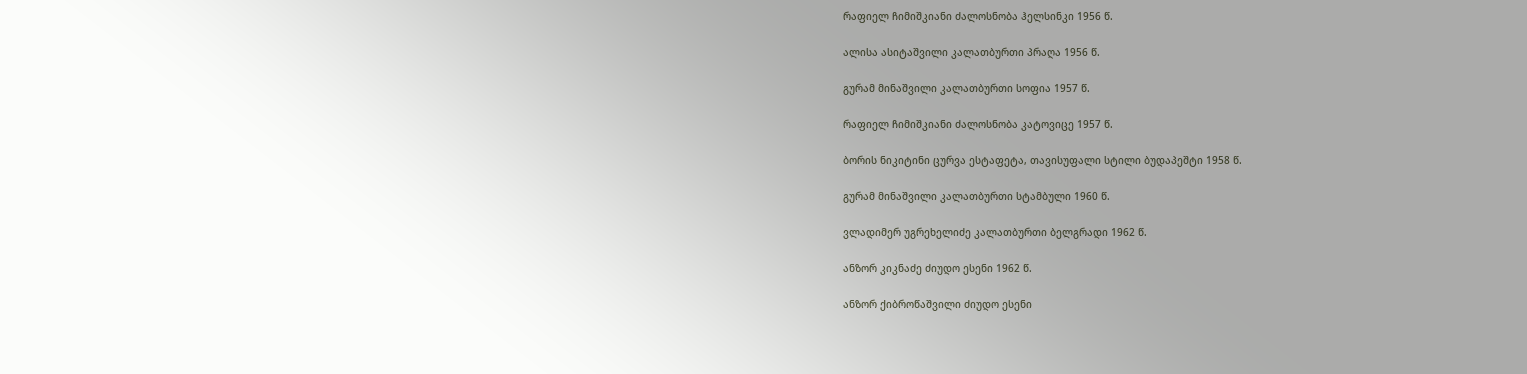რაფიელ ჩიმიშკიანი ძალოსნობა ჰელსინკი 1956 წ.

ალისა ასიტაშვილი კალათბურთი პრაღა 1956 წ.

გურამ მინაშვილი კალათბურთი სოფია 1957 წ.

რაფიელ ჩიმიშკიანი ძალოსნობა კატოვიცე 1957 წ.

ბორის ნიკიტინი ცურვა ესტაფეტა, თავისუფალი სტილი ბუდაპეშტი 1958 წ.

გურამ მინაშვილი კალათბურთი სტამბული 1960 წ.

ვლადიმერ უგრეხელიძე კალათბურთი ბელგრადი 1962 წ.

ანზორ კიკნაძე ძიუდო ესენი 1962 წ.

ანზორ ქიბროწაშვილი ძიუდო ესენი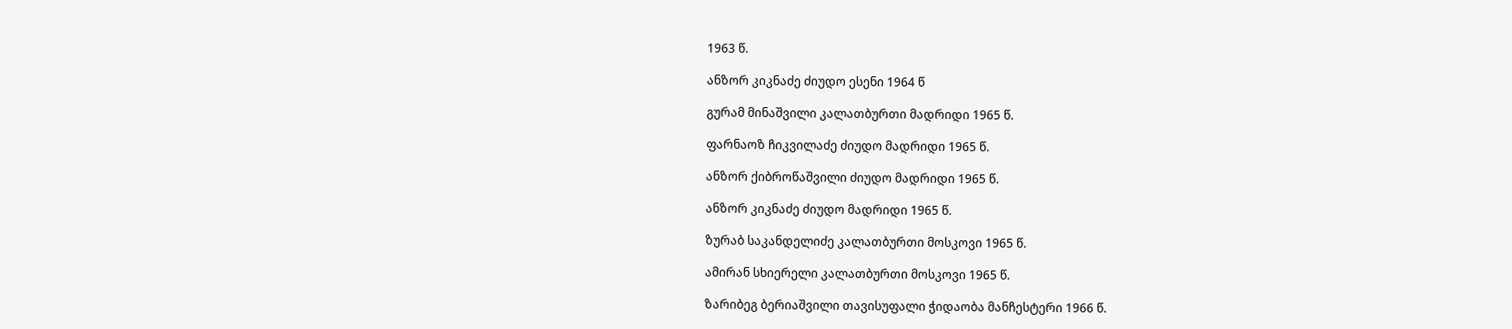1963 წ.

ანზორ კიკნაძე ძიუდო ესენი 1964 წ

გურამ მინაშვილი კალათბურთი მადრიდი 1965 წ.

ფარნაოზ ჩიკვილაძე ძიუდო მადრიდი 1965 წ.

ანზორ ქიბროწაშვილი ძიუდო მადრიდი 1965 წ.

ანზორ კიკნაძე ძიუდო მადრიდი 1965 წ.

ზურაბ საკანდელიძე კალათბურთი მოსკოვი 1965 წ.

ამირან სხიერელი კალათბურთი მოსკოვი 1965 წ.

ზარიბეგ ბერიაშვილი თავისუფალი ჭიდაობა მანჩესტერი 1966 წ.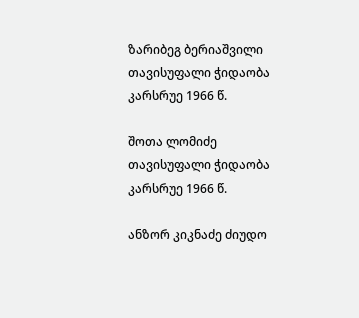ზარიბეგ ბერიაშვილი თავისუფალი ჭიდაობა კარსრუე 1966 წ.

შოთა ლომიძე თავისუფალი ჭიდაობა კარსრუე 1966 წ.

ანზორ კიკნაძე ძიუდო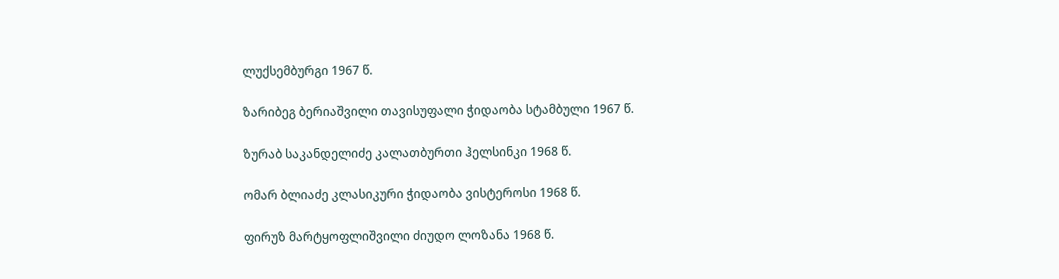ლუქსემბურგი 1967 წ.

ზარიბეგ ბერიაშვილი თავისუფალი ჭიდაობა სტამბული 1967 წ.

ზურაბ საკანდელიძე კალათბურთი ჰელსინკი 1968 წ.

ომარ ბლიაძე კლასიკური ჭიდაობა ვისტეროსი 1968 წ.

ფირუზ მარტყოფლიშვილი ძიუდო ლოზანა 1968 წ.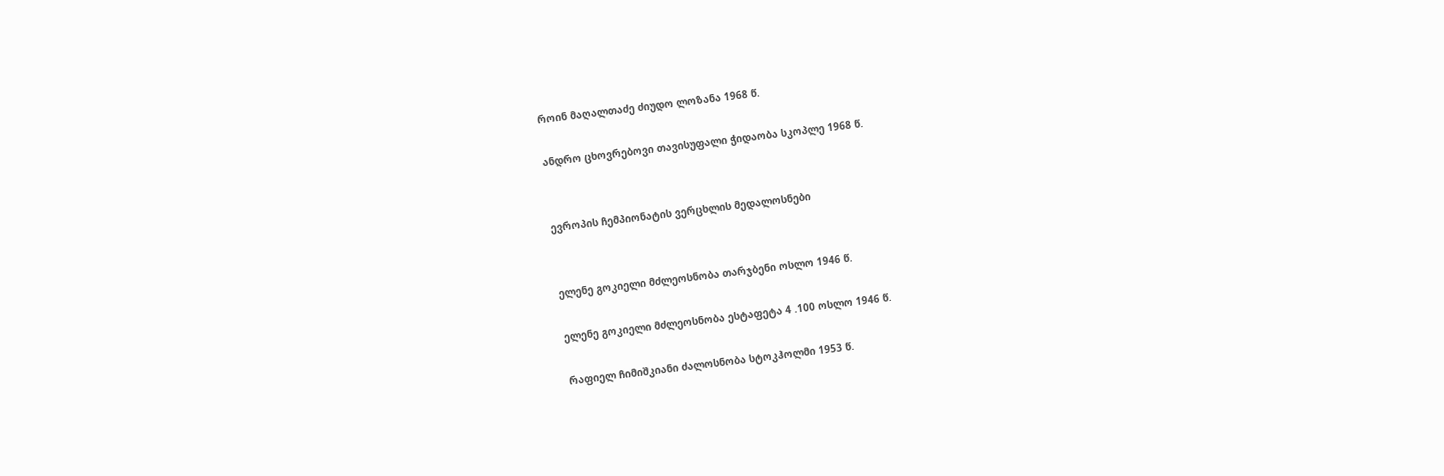როინ მაღალთაძე ძიუდო ლოზანა 1968 წ.

ანდრო ცხოვრებოვი თავისუფალი ჭიდაობა სკოპლე 1968 წ.


ევროპის ჩემპიონატის ვერცხლის მედალოსნები


ელენე გოკიელი მძლეოსნობა თარჯბენი ოსლო 1946 წ.

ელენე გოკიელი მძლეოსნობა ესტაფეტა 4 .100 ოსლო 1946 წ.

რაფიელ ჩიმიშკიანი ძალოსნობა სტოკჰოლმი 1953 წ.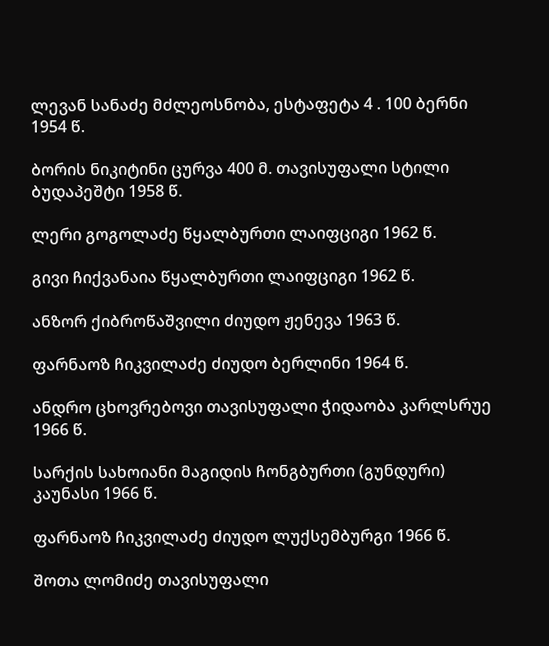ლევან სანაძე მძლეოსნობა, ესტაფეტა 4 . 100 ბერნი 1954 წ.

ბორის ნიკიტინი ცურვა 400 მ. თავისუფალი სტილი ბუდაპეშტი 1958 წ.

ლერი გოგოლაძე წყალბურთი ლაიფციგი 1962 წ.

გივი ჩიქვანაია წყალბურთი ლაიფციგი 1962 წ.

ანზორ ქიბროწაშვილი ძიუდო ჟენევა 1963 წ.

ფარნაოზ ჩიკვილაძე ძიუდო ბერლინი 1964 წ.

ანდრო ცხოვრებოვი თავისუფალი ჭიდაობა კარლსრუე 1966 წ.

სარქის სახოიანი მაგიდის ჩონგბურთი (გუნდური) კაუნასი 1966 წ.

ფარნაოზ ჩიკვილაძე ძიუდო ლუქსემბურგი 1966 წ.

შოთა ლომიძე თავისუფალი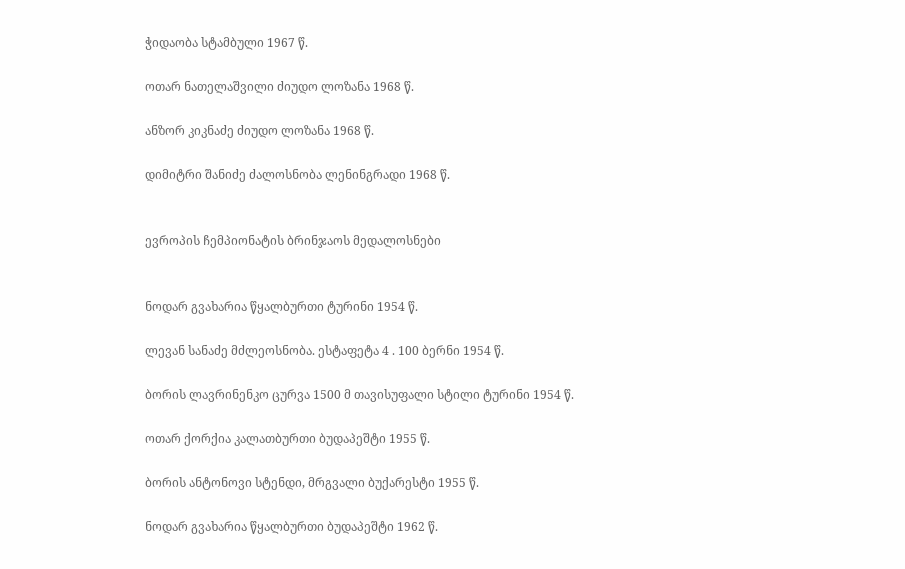ჭიდაობა სტამბული 1967 წ.

ოთარ ნათელაშვილი ძიუდო ლოზანა 1968 წ.

ანზორ კიკნაძე ძიუდო ლოზანა 1968 წ.

დიმიტრი შანიძე ძალოსნობა ლენინგრადი 1968 წ.


ევროპის ჩემპიონატის ბრინჯაოს მედალოსნები


ნოდარ გვახარია წყალბურთი ტურინი 1954 წ.

ლევან სანაძე მძლეოსნობა. ესტაფეტა 4 . 100 ბერნი 1954 წ.

ბორის ლავრინენკო ცურვა 1500 მ თავისუფალი სტილი ტურინი 1954 წ.

ოთარ ქორქია კალათბურთი ბუდაპეშტი 1955 წ.

ბორის ანტონოვი სტენდი, მრგვალი ბუქარესტი 1955 წ.

ნოდარ გვახარია წყალბურთი ბუდაპეშტი 1962 წ.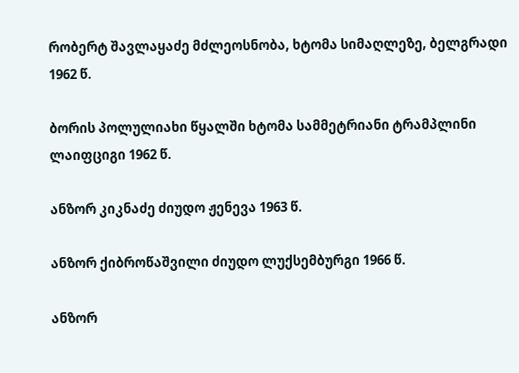რობერტ შავლაყაძე მძლეოსნობა, ხტომა სიმაღლეზე, ბელგრადი 1962 წ.

ბორის პოლულიახი წყალში ხტომა სამმეტრიანი ტრამპლინი ლაიფციგი 1962 წ.

ანზორ კიკნაძე ძიუდო ჟენევა 1963 წ.

ანზორ ქიბროწაშვილი ძიუდო ლუქსემბურგი 1966 წ.

ანზორ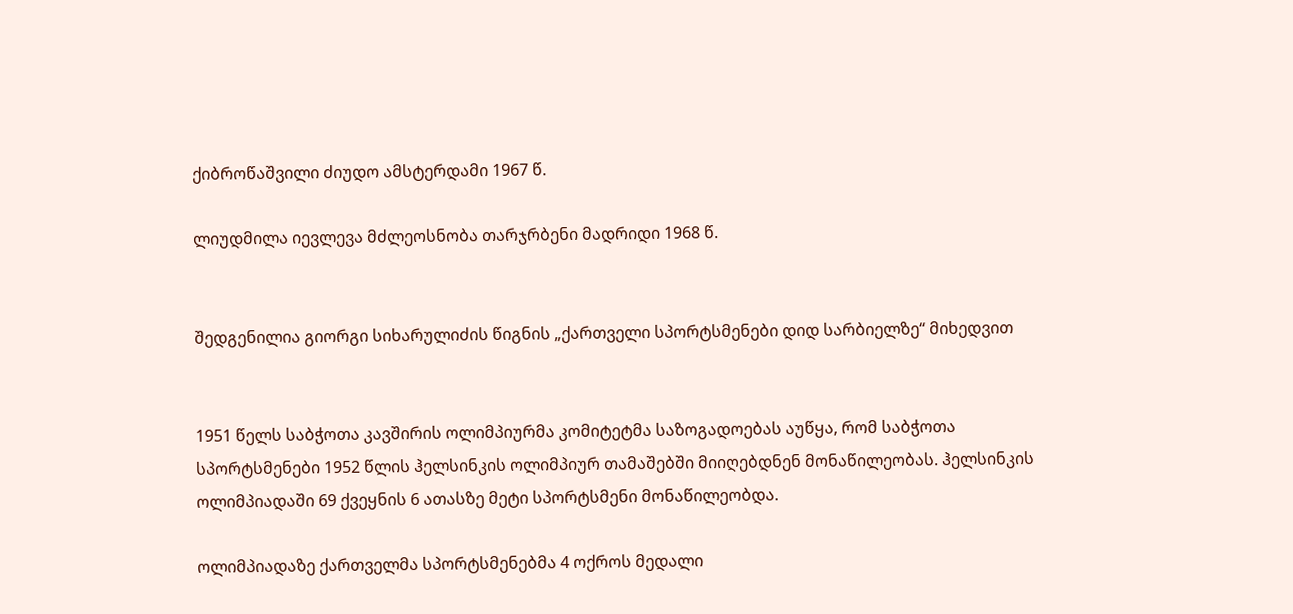ქიბროწაშვილი ძიუდო ამსტერდამი 1967 წ.

ლიუდმილა იევლევა მძლეოსნობა თარჯრბენი მადრიდი 1968 წ.


შედგენილია გიორგი სიხარულიძის წიგნის „ქართველი სპორტსმენები დიდ სარბიელზე“ მიხედვით


1951 წელს საბჭოთა კავშირის ოლიმპიურმა კომიტეტმა საზოგადოებას აუწყა, რომ საბჭოთა სპორტსმენები 1952 წლის ჰელსინკის ოლიმპიურ თამაშებში მიიღებდნენ მონაწილეობას. ჰელსინკის ოლიმპიადაში 69 ქვეყნის 6 ათასზე მეტი სპორტსმენი მონაწილეობდა.

ოლიმპიადაზე ქართველმა სპორტსმენებმა 4 ოქროს მედალი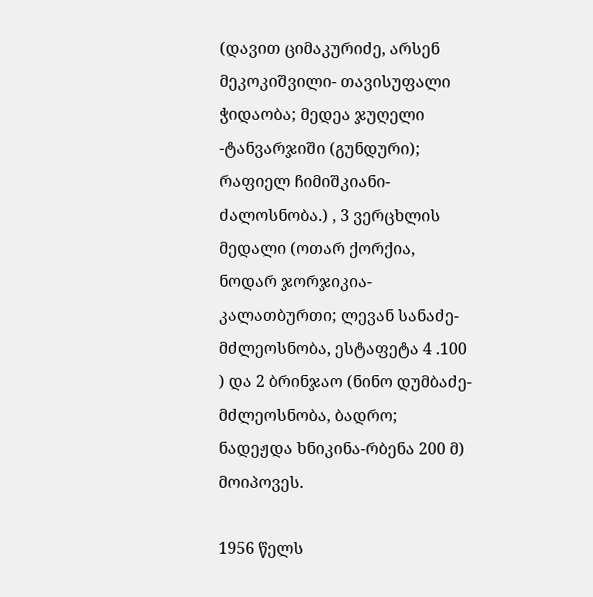(დავით ციმაკურიძე, არსენ მეკოკიშვილი- თავისუფალი ჭიდაობა; მედეა ჯუღელი -ტანვარჯიში (გუნდური); რაფიელ ჩიმიშკიანი- ძალოსნობა.) , 3 ვერცხლის მედალი (ოთარ ქორქია, ნოდარ ჯორჯიკია- კალათბურთი; ლევან სანაძე- მძლეოსნობა, ესტაფეტა 4 .100 ) და 2 ბრინჯაო (ნინო დუმბაძე-მძლეოსნობა, ბადრო; ნადეჟდა ხნიკინა-რბენა 200 მ) მოიპოვეს.

1956 წელს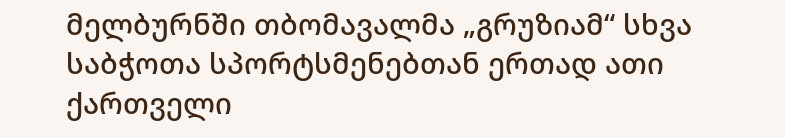მელბურნში თბომავალმა „გრუზიამ“ სხვა საბჭოთა სპორტსმენებთან ერთად ათი ქართველი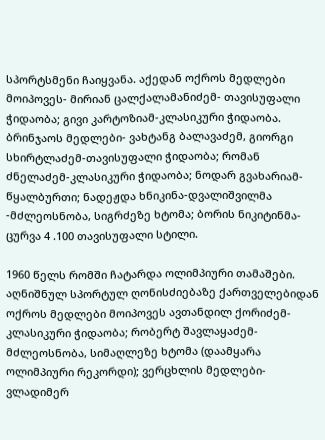სპორტსმენი ჩაიყვანა. აქედან ოქროს მედლები მოიპოვეს- მირიან ცალქალამანიძემ- თავისუფალი ჭიდაობა; გივი კარტოზიამ-კლასიკური ჭიდაობა. ბრინჯაოს მედლები- ვახტანგ ბალავაძემ, გიორგი სხირტლაძემ-თავისუფალი ჭიდაობა; რომან ძნელაძემ-კლასიკური ჭიდაობა; ნოდარ გვახარიამ-წყალბურთი; ნადეჟდა ხნიკინა-დვალიშვილმა -მძლეოსნობა, სიგრძეზე ხტომა; ბორის ნიკიტინმა- ცურვა 4 .100 თავისუფალი სტილი.

1960 წელს რომში ჩატარდა ოლიმპიური თამაშები. აღნიშნულ სპორტულ ღონისძიებაზე ქართველებიდან ოქროს მედლები მოიპოვეს ავთანდილ ქორიძემ-კლასიკური ჭიდაობა; რობერტ შავლაყაძემ-მძლეოსნობა, სიმაღლეზე ხტომა (დაამყარა ოლიმპიური რეკორდი); ვერცხლის მედლები-ვლადიმერ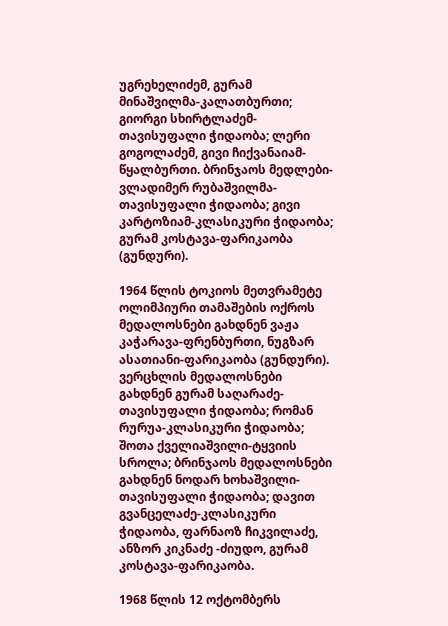უგრეხელიძემ, გურამ მინაშვილმა-კალათბურთი; გიორგი სხირტლაძემ-თავისუფალი ჭიდაობა; ლერი გოგოლაძემ, გივი ჩიქვანაიამ-წყალბურთი. ბრინჯაოს მედლები-ვლადიმერ რუბაშვილმა-თავისუფალი ჭიდაობა; გივი კარტოზიამ-კლასიკური ჭიდაობა; გურამ კოსტავა-ფარიკაობა (გუნდური).

1964 წლის ტოკიოს მეთვრამეტე ოლიმპიური თამაშების ოქროს მედალოსნები გახდნენ ვაჟა კაჭარავა-ფრენბურთი, ნუგზარ ასათიანი-ფარიკაობა (გუნდური). ვერცხლის მედალოსნები გახდნენ გურამ საღარაძე-თავისუფალი ჭიდაობა; რომან რურუა-კლასიკური ჭიდაობა; შოთა ქველიაშვილი-ტყვიის სროლა; ბრინჯაოს მედალოსნები გახდნენ ნოდარ ხოხაშვილი-თავისუფალი ჭიდაობა; დავით გვანცელაძე-კლასიკური ჭიდაობა, ფარნაოზ ჩიკვილაძე, ანზორ კიკნაძე -ძიუდო, გურამ კოსტავა-ფარიკაობა.

1968 წლის 12 ოქტომბერს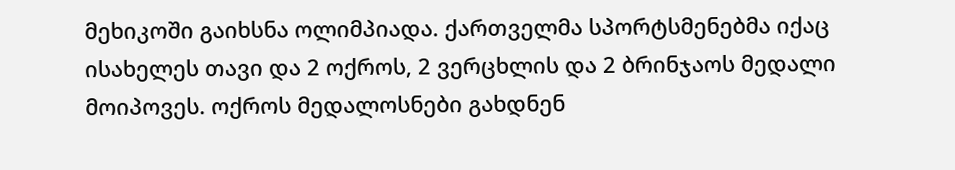მეხიკოში გაიხსნა ოლიმპიადა. ქართველმა სპორტსმენებმა იქაც ისახელეს თავი და 2 ოქროს, 2 ვერცხლის და 2 ბრინჯაოს მედალი მოიპოვეს. ოქროს მედალოსნები გახდნენ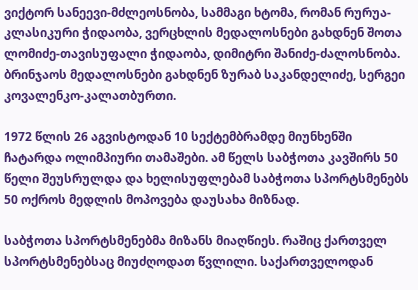ვიქტორ სანეევი-მძლეოსნობა, სამმაგი ხტომა, რომან რურუა-კლასიკური ჭიდაობა, ვერცხლის მედალოსნები გახდნენ შოთა ლომიძე-თავისუფალი ჭიდაობა, დიმიტრი შანიძე-ძალოსნობა. ბრინჯაოს მედალოსნები გახდნენ ზურაბ საკანდელიძე, სერგეი კოვალენკო-კალათბურთი.

1972 წლის 26 აგვისტოდან 10 სექტემბრამდე მიუნხენში ჩატარდა ოლიმპიური თამაშები. ამ წელს საბჭოთა კავშირს 50 წელი შეუსრულდა და ხელისუფლებამ საბჭოთა სპორტსმენებს 50 ოქროს მედლის მოპოვება დაუსახა მიზნად.

საბჭოთა სპორტსმენებმა მიზანს მიაღწიეს. რაშიც ქართველ სპორტსმენებსაც მიუძღოდათ წვლილი. საქართველოდან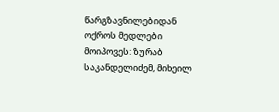წარგზავნილებიდან ოქროს მედლები მოიპოვეს: ზურაბ საკანდელიძემ, მიხეილ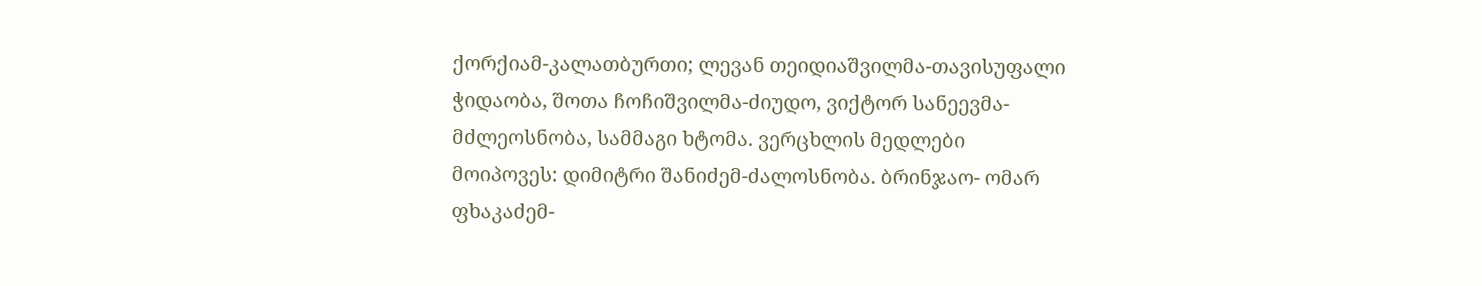ქორქიამ-კალათბურთი; ლევან თეიდიაშვილმა-თავისუფალი ჭიდაობა, შოთა ჩოჩიშვილმა-ძიუდო, ვიქტორ სანეევმა-მძლეოსნობა, სამმაგი ხტომა. ვერცხლის მედლები მოიპოვეს: დიმიტრი შანიძემ-ძალოსნობა. ბრინჯაო- ომარ ფხაკაძემ-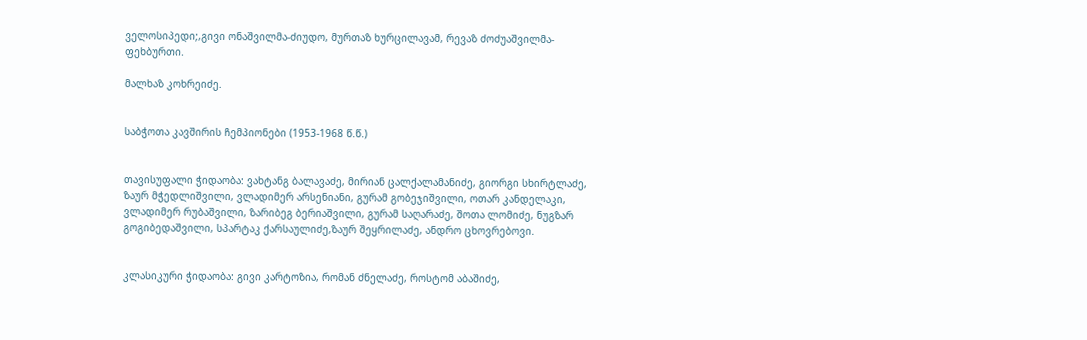ველოსიპედი;,გივი ონაშვილმა-ძიუდო, მურთაზ ხურცილავამ, რევაზ ძოძუაშვილმა-ფეხბურთი.

მალხაზ კოხრეიძე.


საბჭოთა კავშირის ჩემპიონები (1953-1968 წ.წ.)


თავისუფალი ჭიდაობა: ვახტანგ ბალავაძე, მირიან ცალქალამანიძე, გიორგი სხირტლაძე, ზაურ მჭედლიშვილი, ვლადიმერ არსენიანი, გურამ გობეჯიშვილი, ოთარ კანდელაკი, ვლადიმერ რუბაშვილი, ზარიბეგ ბერიაშვილი, გურამ საღარაძე, შოთა ლომიძე, ნუგზარ გოგიბედაშვილი, სპარტაკ ქარსაულიძე,ზაურ შეყრილაძე, ანდრო ცხოვრებოვი.


კლასიკური ჭიდაობა: გივი კარტოზია, რომან ძნელაძე, როსტომ აბაშიძე,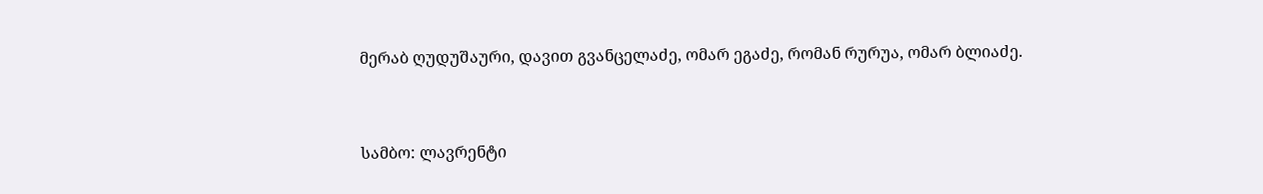მერაბ ღუდუშაური, დავით გვანცელაძე, ომარ ეგაძე, რომან რურუა, ომარ ბლიაძე.


სამბო: ლავრენტი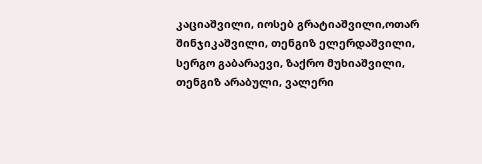კაციაშვილი, იოსებ გრატიაშვილი,ოთარ შინჯიკაშვილი, თენგიზ ელერდაშვილი, სერგო გაბარაევი, ზაქრო მუხიაშვილი, თენგიზ არაბული, ვალერი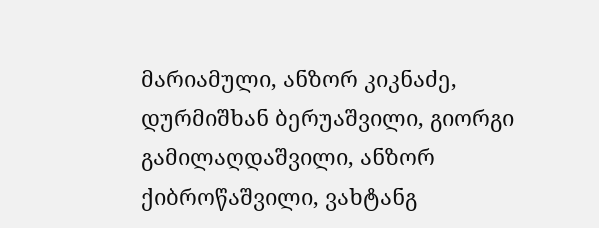მარიამული, ანზორ კიკნაძე, დურმიშხან ბერუაშვილი, გიორგი გამილაღდაშვილი, ანზორ ქიბროწაშვილი, ვახტანგ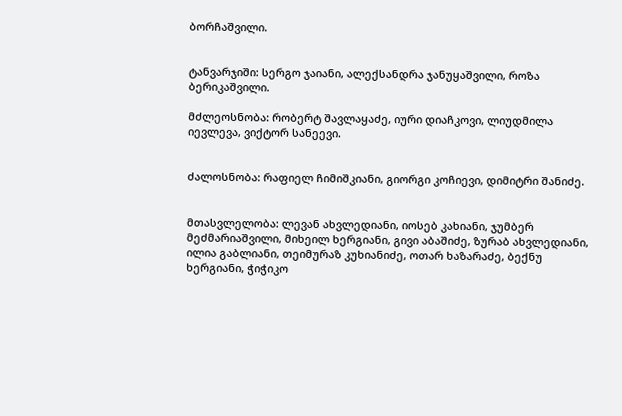ბორჩაშვილი.


ტანვარჯიში: სერგო ჯაიანი, ალექსანდრა ჯანუყაშვილი, როზა ბერიკაშვილი.

მძლეოსნობა: რობერტ შავლაყაძე, იური დიაჩკოვი, ლიუდმილა იევლევა, ვიქტორ სანეევი.


ძალოსნობა: რაფიელ ჩიმიშკიანი, გიორგი კოჩიევი, დიმიტრი შანიძე.


მთასვლელობა: ლევან ახვლედიანი, იოსებ კახიანი, ჯუმბერ მეძმარიაშვილი, მიხეილ ხერგიანი, გივი აბაშიძე, ზურაბ ახვლედიანი, ილია გაბლიანი, თეიმურაზ კუხიანიძე, ოთარ ხაზარაძე, ბექნუ ხერგიანი, ჭიჭიკო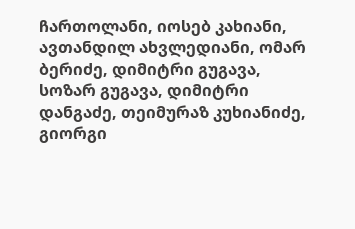ჩართოლანი, იოსებ კახიანი, ავთანდილ ახვლედიანი, ომარ ბერიძე, დიმიტრი გუგავა, სოზარ გუგავა, დიმიტრი დანგაძე, თეიმურაზ კუხიანიძე, გიორგი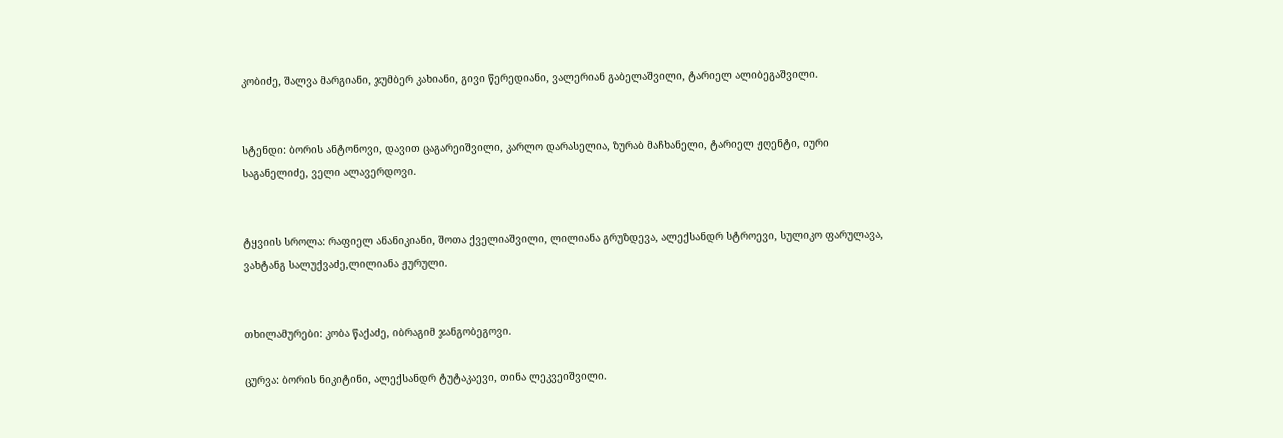კობიძე, შალვა მარგიანი, ჯუმბერ კახიანი, გივი წერედიანი, ვალერიან გაბელაშვილი, ტარიელ ალიბეგაშვილი.


სტენდი: ბორის ანტონოვი, დავით ცაგარეიშვილი, კარლო დარასელია, ზურაბ მაჩხანელი, ტარიელ ჟღენტი, იური საგანელიძე, ველი ალავერდოვი.


ტყვიის სროლა: რაფიელ ანანიკიანი, შოთა ქველიაშვილი, ლილიანა გრუზდევა, ალექსანდრ სტროევი, სულიკო ფარულავა, ვახტანგ სალუქვაძე,ლილიანა ჟურული.


თხილამურები: კობა წაქაძე, იბრაგიმ ჯანგობეგოვი.

ცურვა: ბორის ნიკიტინი, ალექსანდრ ტუტაკაევი, თინა ლეკვეიშვილი.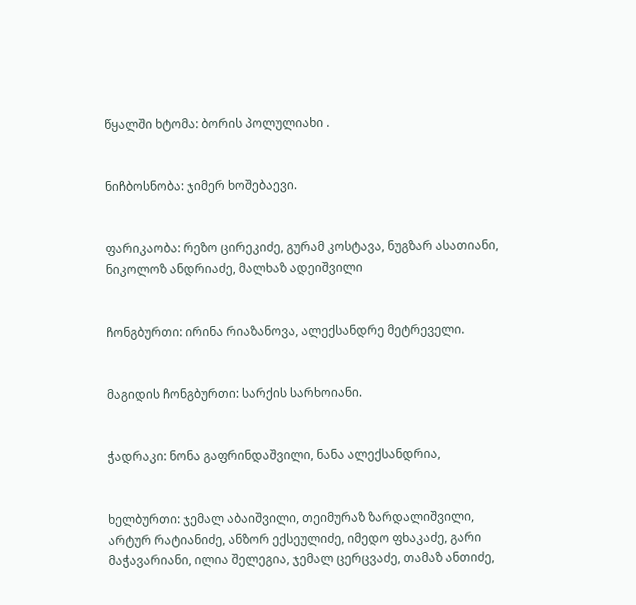წყალში ხტომა: ბორის პოლულიახი .


ნიჩბოსნობა: ჯიმერ ხოშებაევი.


ფარიკაობა: რეზო ცირეკიძე, გურამ კოსტავა, ნუგზარ ასათიანი, ნიკოლოზ ანდრიაძე, მალხაზ ადეიშვილი


ჩონგბურთი: ირინა რიაზანოვა, ალექსანდრე მეტრეველი.


მაგიდის ჩონგბურთი: სარქის სარხოიანი.


ჭადრაკი: ნონა გაფრინდაშვილი, ნანა ალექსანდრია,


ხელბურთი: ჯემალ აბაიშვილი, თეიმურაზ ზარდალიშვილი, არტურ რატიანიძე, ანზორ ექსეულიძე, იმედო ფხაკაძე, გარი მაჭავარიანი, ილია შელეგია, ჯემალ ცერცვაძე, თამაზ ანთიძე,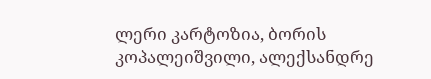ლერი კარტოზია, ბორის კოპალეიშვილი, ალექსანდრე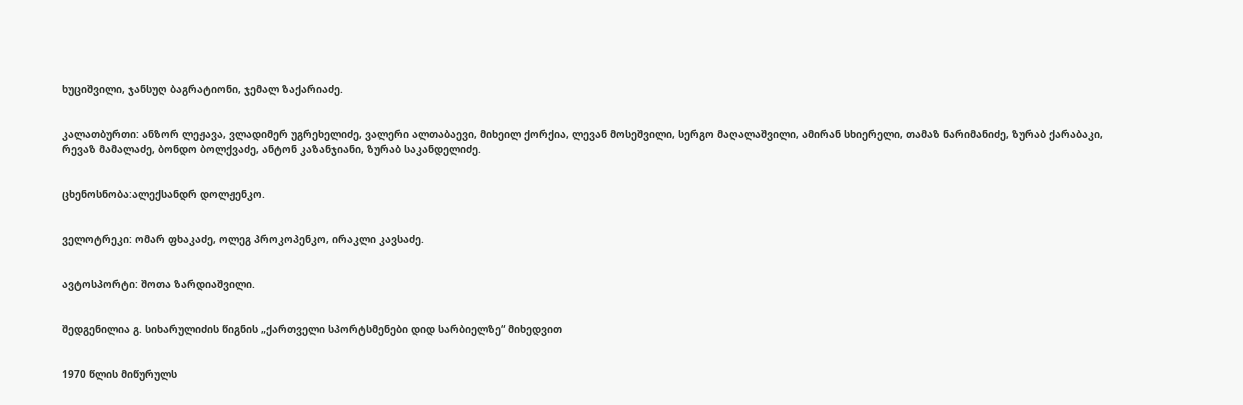ხუციშვილი, ჯანსუღ ბაგრატიონი, ჯემალ ზაქარიაძე.


კალათბურთი: ანზორ ლეჟავა, ვლადიმერ უგრეხელიძე, ვალერი ალთაბაევი, მიხეილ ქორქია, ლევან მოსეშვილი, სერგო მაღალაშვილი, ამირან სხიერელი, თამაზ ნარიმანიძე, ზურაბ ქარაბაკი, რევაზ მამალაძე, ბონდო ბოლქვაძე, ანტონ კაზანჯიანი, ზურაბ საკანდელიძე.


ცხენოსნობა:ალექსანდრ დოლჟენკო.


ველოტრეკი: ომარ ფხაკაძე, ოლეგ პროკოპენკო, ირაკლი კავსაძე.


ავტოსპორტი: შოთა ზარდიაშვილი.


შედგენილია გ. სიხარულიძის წიგნის „ქართველი სპორტსმენები დიდ სარბიელზე“ მიხედვით


1970 წლის მიწურულს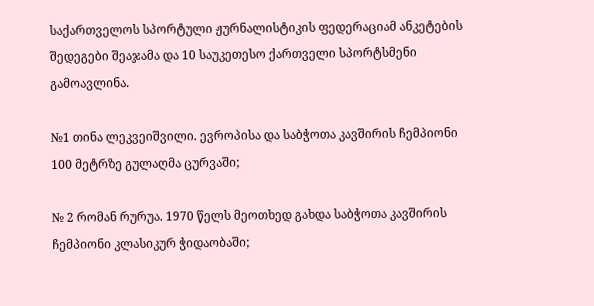საქართველოს სპორტული ჟურნალისტიკის ფედერაციამ ანკეტების შედეგები შეაჯამა და 10 საუკეთესო ქართველი სპორტსმენი გამოავლინა.

№1 თინა ლეკვეიშვილი. ევროპისა და საბჭოთა კავშირის ჩემპიონი 100 მეტრზე გულაღმა ცურვაში;

№ 2 რომან რურუა. 1970 წელს მეოთხედ გახდა საბჭოთა კავშირის ჩემპიონი კლასიკურ ჭიდაობაში;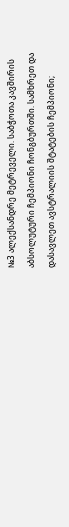№3 ალექსანდრე მეტრეველი. საბჭოთა კავშირის აბსოლუტური ჩემპიონი ჩონგბურთში. სამხრეთ და დასავლეთ ავსტრალიის შტატების ჩემპიონი;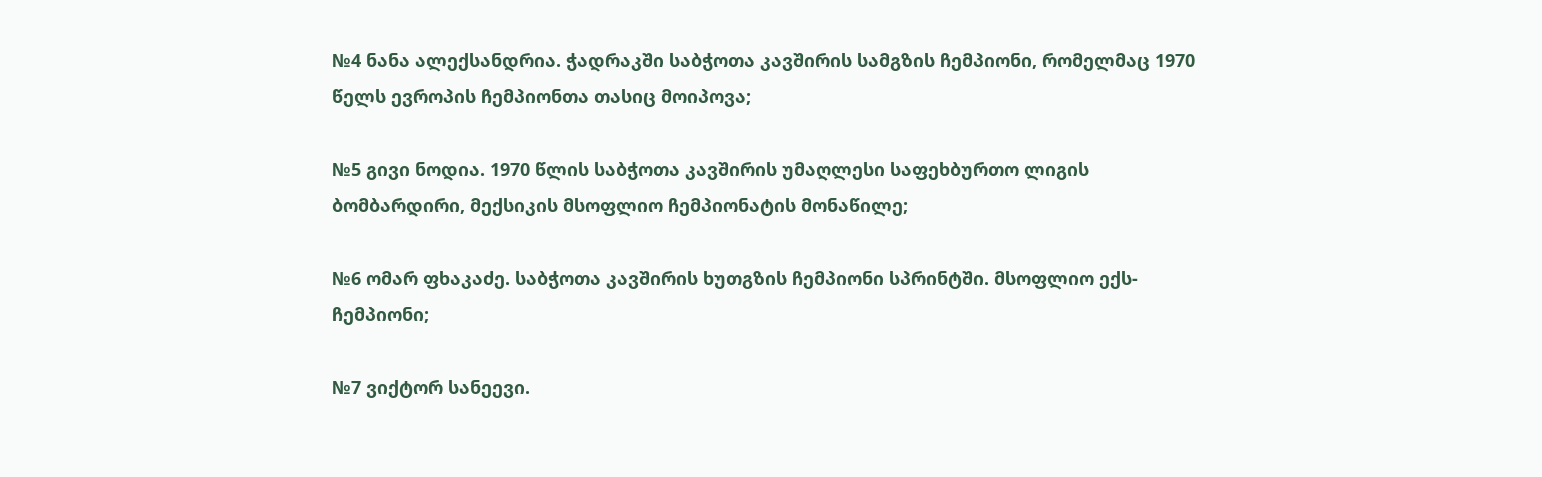№4 ნანა ალექსანდრია. ჭადრაკში საბჭოთა კავშირის სამგზის ჩემპიონი, რომელმაც 1970 წელს ევროპის ჩემპიონთა თასიც მოიპოვა;

№5 გივი ნოდია. 1970 წლის საბჭოთა კავშირის უმაღლესი საფეხბურთო ლიგის ბომბარდირი, მექსიკის მსოფლიო ჩემპიონატის მონაწილე;

№6 ომარ ფხაკაძე. საბჭოთა კავშირის ხუთგზის ჩემპიონი სპრინტში. მსოფლიო ექს- ჩემპიონი;

№7 ვიქტორ სანეევი.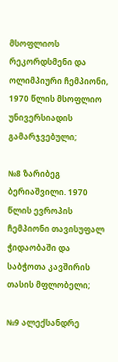მსოფლიოს რეკორდსმენი და ოლიმპიური ჩემპიონი, 1970 წლის მსოფლიო უნივერსიადის გამარჯვებული;

№8 ზარიბეგ ბერიაშვილი. 1970 წლის ევროპის ჩემპიონი თავისუფალ ჭიდაობაში და საბჭოთა კავშირის თასის მფლობელი;

№9 ალექსანდრე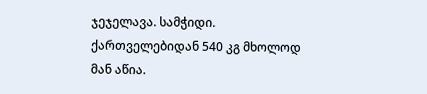ჯეჯელავა. სამჭიდი. ქართველებიდან 540 კგ მხოლოდ მან აწია.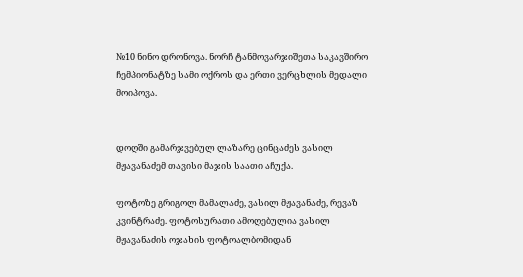№10 ნინო დრონოვა. ნორჩ ტანმოვარჯიშეთა საკავშირო ჩემპიონატზე სამი ოქროს და ერთი ვერცხლის მედალი მოიპოვა.


დოღში გამარჯვებულ ლაზარე ცინცაძეს ვასილ მჟავანაძემ თავისი მაჯის საათი აჩუქა.

ფოტოზე გრიგოლ მამალაძე, ვასილ მჟავანაძე, რევაზ კვინტრაძე. ფოტოსურათი ამოღებულია ვასილ მჟავანაძის ოჯახის ფოტოალბომიდან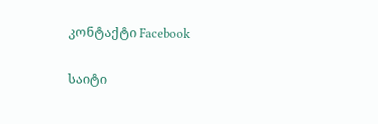კონტაქტი Facebook

საიტი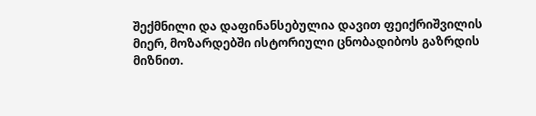შექმნილი და დაფინანსებულია დავით ფეიქრიშვილის მიერ, მოზარდებში ისტორიული ცნობადიბოს გაზრდის მიზნით.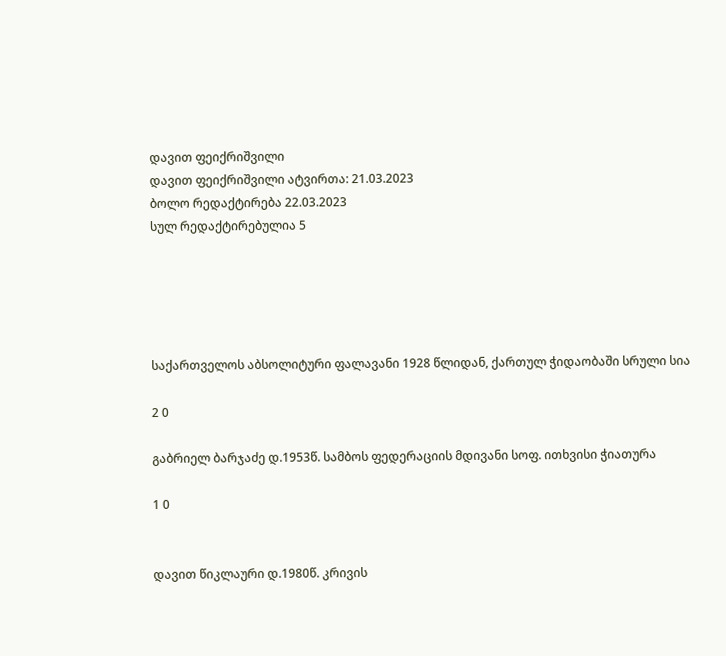დავით ფეიქრიშვილი
დავით ფეიქრიშვილი ატვირთა: 21.03.2023
ბოლო რედაქტირება 22.03.2023
სულ რედაქტირებულია 5





საქართველოს აბსოლიტური ფალავანი 1928 წლიდან, ქართულ ჭიდაობაში სრული სია

2 0

გაბრიელ ბარჯაძე დ.1953წ. სამბოს ფედერაციის მდივანი სოფ. ითხვისი ჭიათურა

1 0


დავით წიკლაური დ.1980წ. კრივის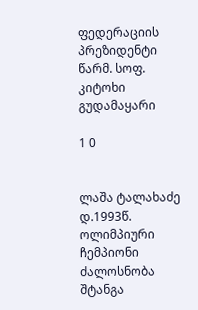ფედერაციის პრეზიდენტი წარმ. სოფ. კიტოხი გუდამაყარი

1 0


ლაშა ტალახაძე დ.1993წ. ოლიმპიური ჩემპიონი ძალოსნობა შტანგა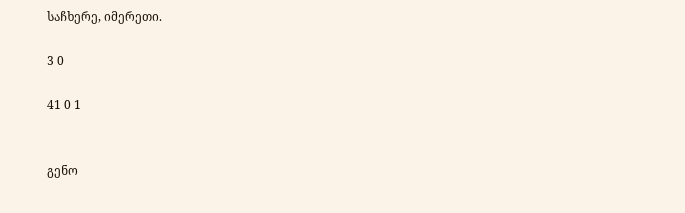საჩხერე, იმერეთი.

3 0

41 0 1


გენო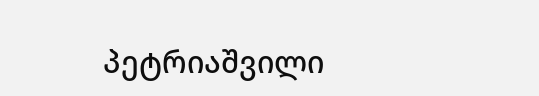პეტრიაშვილი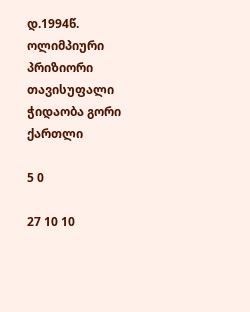დ.1994წ. ოლიმპიური პრიზიორი თავისუფალი ჭიდაობა გორი ქართლი

5 0

27 10 10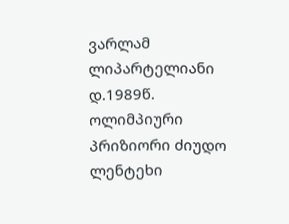ვარლამ ლიპარტელიანი დ.1989წ. ოლიმპიური პრიზიორი ძიუდო ლენტეხი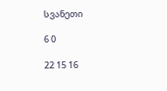სვანეთი

6 0

22 15 16